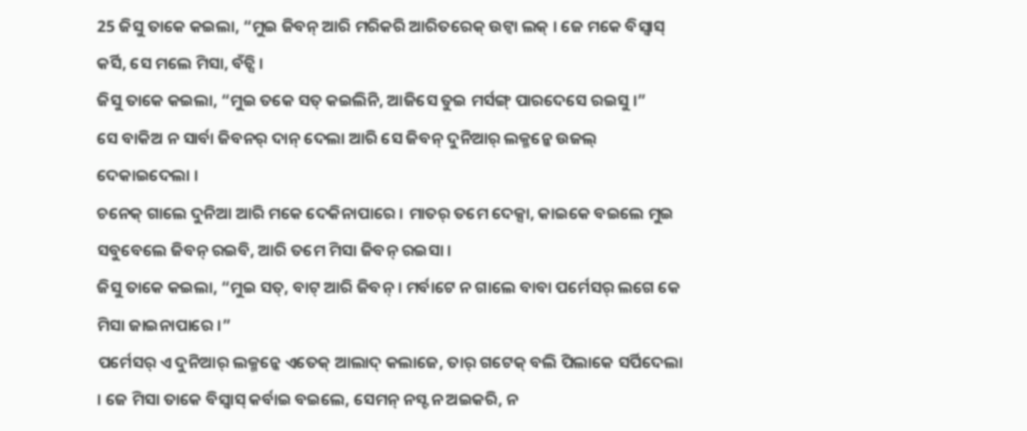25 ଜିସୁ ତାକେ କଇଲା, “ମୁଇ ଜିବନ୍ ଆରି ମରିକରି ଆରିତରେକ୍ ଉଟ୍ବା ଲକ୍ । ଜେ ମକେ ବିସ୍ବାସ୍ କର୍ସି, ସେ ମଲେ ମିସା, ବଁଚ୍ସି ।
ଜିସୁ ତାକେ କଇଲା, “ମୁଇ ତକେ ସତ୍ କଇଲିନି, ଆଜିସେ ତୁଇ ମର୍ସଙ୍ଗ୍ ପାରଦେସେ ରଇସୁ ।”
ସେ ବାକିଅ ନ ସାର୍ବା ଜିବନର୍ ଦାନ୍ ଦେଲା ଆରି ସେ ଜିବନ୍ ଦୁନିଆର୍ ଲକ୍ମନ୍କେ ଉଜଲ୍ ଦେକାଇଦେଲା ।
ଚନେକ୍ ଗାଲେ ଦୁନିଆ ଆରି ମକେ ଦେକିନାପାରେ । ମାତର୍ ତମେ ଦେକ୍ସା, କାଇକେ ବଇଲେ ମୁଇ ସବୁବେଲେ ଜିବନ୍ ରଇବି, ଆରି ତମେ ମିସା ଜିବନ୍ ରଇସା ।
ଜିସୁ ତାକେ କଇଲା, “ମୁଇ ସତ୍, ବାଟ୍ ଆରି ଜିବନ୍ । ମର୍ବାଟେ ନ ଗାଲେ ବାବା ପର୍ମେସର୍ ଲଗେ କେ ମିସା ଜାଇନାପାରେ ।”
ପର୍ମେସର୍ ଏ ଦୁନିଆର୍ ଲକ୍ମନ୍କେ ଏତେକ୍ ଆଲାଦ୍ କଲାଜେ, ତାର୍ ଗଟେକ୍ ବଲି ପିଲାକେ ସର୍ପିଦେଲା । ଜେ ମିସା ତାକେ ବିସ୍ବାସ୍ କର୍ବାଇ ବଇଲେ, ସେମନ୍ ନସ୍ଟ ନ ଅଇକରି, ନ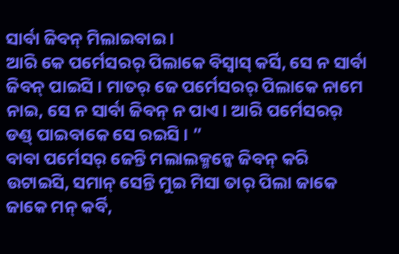ସାର୍ବା ଜିବନ୍ ମିଲାଇବାଇ ।
ଆରି କେ ପର୍ମେସରର୍ ପିଲାକେ ବିସ୍ବାସ୍ କର୍ସି, ସେ ନ ସାର୍ବା ଜିବନ୍ ପାଇସି । ମାତର୍ ଜେ ପର୍ମେସରର୍ ପିଲାକେ ନାମେ ନାଇ, ସେ ନ ସାର୍ବା ଜିବନ୍ ନ ପାଏ । ଆରି ପର୍ମେସରର୍ ଡଣ୍ଡ୍ ପାଇବାକେ ସେ ରଇସି । ”
ବାବା ପର୍ମେସର୍ ଜେନ୍ତି ମଲାଲକ୍ମନ୍କେ ଜିବନ୍ କରି ଉଟାଇସି, ସମାନ୍ ସେନ୍ତି ମୁଇ ମିସା ତାର୍ ପିଲା ଜାକେ ଜାକେ ମନ୍ କର୍ବି,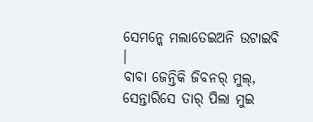ସେମନ୍କେ ମଲାତେଇଅନି ଉଟାଇବି ।
ବାବା ଜେନ୍ତିକି ଜିବନର୍ ମୁଲ୍, ସେନ୍ତାରିସେ ତାର୍ ପିଲା ମୁଇ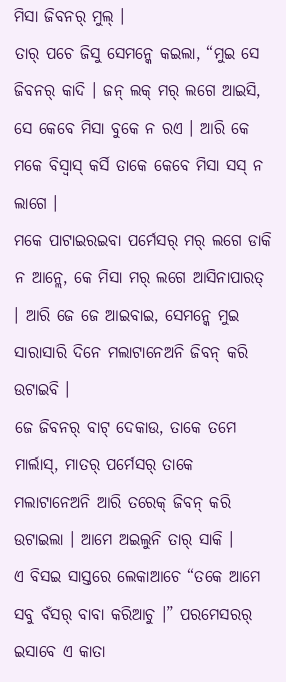ମିସା ଜିବନର୍ ମୁଲ୍ ।
ତାର୍ ପଚେ ଜିସୁ ସେମନ୍କେ କଇଲା, “ମୁଇ ସେ ଜିବନର୍ କାଦି । ଜନ୍ ଲକ୍ ମର୍ ଲଗେ ଆଇସି, ସେ କେବେ ମିସା ବୁକେ ନ ରଏ । ଆରି କେ ମକେ ବିସ୍ବାସ୍ କର୍ସି ତାକେ କେବେ ମିସା ସସ୍ ନ ଲାଗେ ।
ମକେ ପାଟାଇରଇବା ପର୍ମେସର୍ ମର୍ ଲଗେ ଡାକି ନ ଆନ୍ଲେ, କେ ମିସା ମର୍ ଲଗେ ଆସିନାପାରତ୍ । ଆରି ଜେ ଜେ ଆଇବାଇ, ସେମନ୍କେ ମୁଇ ସାରାସାରି ଦିନେ ମଲାଟାନେଅନି ଜିବନ୍ କରି ଉଟାଇବି ।
ଜେ ଜିବନର୍ ବାଟ୍ ଦେକାଉ, ତାକେ ତମେ ମାର୍ଲାସ୍, ମାତର୍ ପର୍ମେସର୍ ତାକେ ମଲାଟାନେଅନି ଆରି ତରେକ୍ ଜିବନ୍ କରି ଉଟାଇଲା । ଆମେ ଅଇଲୁନି ତାର୍ ସାକି ।
ଏ ବିସଇ ସାସ୍ତରେ ଲେକାଆଚେ “ତକେ ଆମେ ସବୁ ବଁସର୍ ବାବା କରିଆଚୁ ।” ପରମେସରର୍ ଇସାବେ ଏ କାତା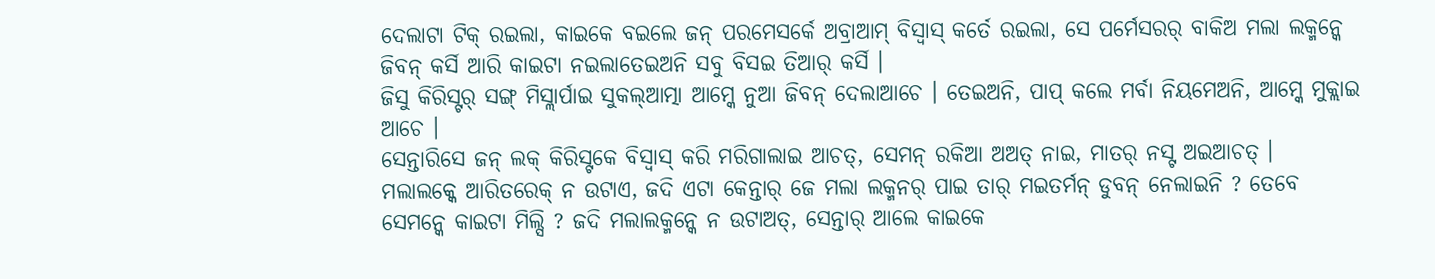ଦେଲାଟା ଟିକ୍ ରଇଲା, କାଇକେ ବଇଲେ ଜନ୍ ପରମେସର୍କେ ଅବ୍ରାଆମ୍ ବିସ୍ବାସ୍ କର୍ତେ ରଇଲା, ସେ ପର୍ମେସରର୍ ବାକିଅ ମଲା ଲକ୍ମନ୍କେ ଜିବନ୍ କର୍ସି ଆରି କାଇଟା ନଇଲାତେଇଅନି ସବୁ ବିସଇ ତିଆର୍ କର୍ସି ।
ଜିସୁ କିରିସ୍ଟର୍ ସଙ୍ଗ୍ ମିସ୍ଲାର୍ପାଇ ସୁକଲ୍ଆତ୍ମା ଆମ୍କେ ନୁଆ ଜିବନ୍ ଦେଲାଆଚେ । ତେଇଅନି, ପାପ୍ କଲେ ମର୍ବା ନିୟମେଅନି, ଆମ୍କେ ମୁକ୍ଲାଇ ଆଚେ ।
ସେନ୍ତାରିସେ ଜନ୍ ଲକ୍ କିରିସ୍ଟକେ ବିସ୍ବାସ୍ କରି ମରିଗାଲାଇ ଆଚତ୍, ସେମନ୍ ରକିଆ ଅଅତ୍ ନାଇ, ମାତର୍ ନସ୍ଟ ଅଇଆଚତ୍ ।
ମଲାଲକ୍କେ ଆରିତରେକ୍ ନ ଉଟାଏ, ଜଦି ଏଟା କେନ୍ତାର୍ ଜେ ମଲା ଲକ୍ମନର୍ ପାଇ ତାର୍ ମଇତର୍ମନ୍ ଡୁବନ୍ ନେଲାଇନି ? ତେବେ ସେମନ୍କେ କାଇଟା ମିଲ୍ସି ? ଜଦି ମଲାଲକ୍ମନ୍କେ ନ ଉଟାଅତ୍, ସେନ୍ତାର୍ ଆଲେ କାଇକେ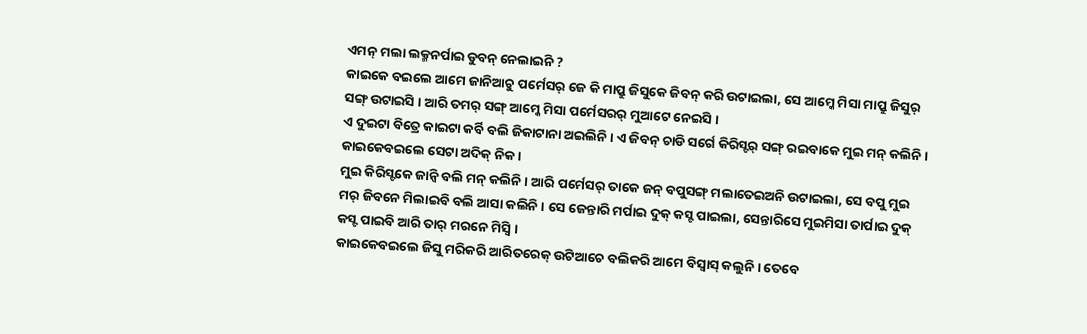ଏମନ୍ ମଲା ଲକ୍ମନର୍ପାଇ ଡୁବନ୍ ନେଲାଇନି ?
କାଇକେ ବଇଲେ ଆମେ ଜାନିଆଚୁ ପର୍ମେସର୍ ଜେ କି ମାପ୍ରୁ ଜିସୁକେ ଜିବନ୍ କରି ଉଟାଇଲା, ସେ ଆମ୍କେ ମିସା ମାପ୍ରୁ ଜିସୁର୍ ସଙ୍ଗ୍ ଉଟାଇସି । ଆରି ତମର୍ ସଙ୍ଗ୍ ଆମ୍କେ ମିସା ପର୍ମେସରର୍ ମୁଆଟେ ନେଇସି ।
ଏ ଦୁଇଟା ବିତ୍ରେ କାଇଟା କର୍ବି ବଲି ଜିକାଟାନା ଅଇଲିନି । ଏ ଜିବନ୍ ଚାଡି ସର୍ଗେ କିରିସ୍ଟର୍ ସଙ୍ଗ୍ ରଇବାକେ ମୁଇ ମନ୍ କଲିନି । କାଇକେବଇଲେ ସେଟା ଅଦିକ୍ ନିକ ।
ମୁଇ କିରିସ୍ଟକେ ଜାନ୍ବି ବଲି ମନ୍ କଲିନି । ଆରି ପର୍ମେସର୍ ତାକେ ଜନ୍ ବପୁସଙ୍ଗ୍ ମଲାତେଇଅନି ଉଟାଇଲା, ସେ ବପୁ ମୁଇ ମର୍ ଜିବନେ ମିଲାଇବି ବଲି ଆସା କଲିନି । ସେ ଜେନ୍ତାରି ମର୍ପାଇ ଦୁକ୍ କସ୍ଟ ପାଇଲା, ସେନ୍ତାରିସେ ମୁଇମିସା ତାର୍ପାଇ ଦୁକ୍ କସ୍ଟ ପାଇବି ଆରି ତାର୍ ମରନେ ମିସ୍ବି ।
କାଇକେବଇଲେ ଜିସୁ ମରିକରି ଆରିତରେକ୍ ଉଟିଆଚେ ବଲିକରି ଆମେ ବିସ୍ବାସ୍ କଲୁନି । ତେବେ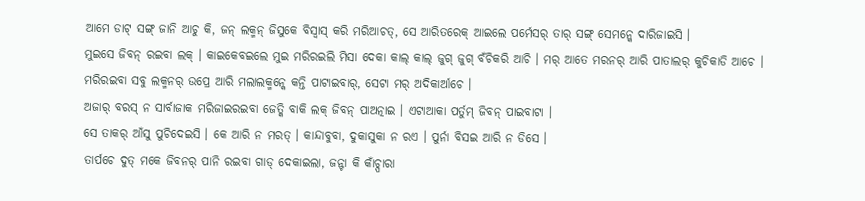ଆମେ ଡାଟ୍ ସଙ୍ଗ୍ ଜାନି ଆଚୁ କି, ଜନ୍ ଲକ୍ମନ୍ ଜିସୁକେ ବିସ୍ବାସ୍ କରି ମରିଆଚତ୍, ସେ ଆରିତରେକ୍ ଆଇଲେ ପର୍ମେସର୍ ତାର୍ ସଙ୍ଗ୍ ସେମନ୍କେ ଦାରିଜାଇସି ।
ମୁଇସେ ଜିବନ୍ ରଇବା ଲକ୍ । କାଇକେବଇଲେ ମୁଇ ମରିରଇଲି ମିସା ଦେକା କାଲ୍ କାଲ୍ ଜୁଗ୍ ଜୁଗ୍ ବଁଚିକରି ଆଚି । ମର୍ ଆତେ ମରନର୍ ଆରି ପାତାଲର୍ କୁଚିକାଡି ଆଚେ । ମରିରଇବା ସବୁ ଲକ୍ମନର୍ ଉପ୍ରେ ଆରି ମଲାଲକ୍ମନ୍କେ କନ୍ତି ପାଟାଇବାର୍, ସେଟା ମର୍ ଅଦିକାର୍ଆଚେ ।
ଅଜାର୍ ବରସ୍ ନ ସାର୍ବାଜାକ ମରିଜାଇରଇବା ଜେତ୍କି ବାକି ଲକ୍ ଜିବନ୍ ପାଅତ୍ନାଇ । ଏଟାଆକା ପର୍ତୁମ୍ ଜିବନ୍ ପାଇବାଟା ।
ସେ ତାକର୍ ଆଁସୁ ପୁଚିଦେଇସି । କେ ଆରି ନ ମରତ୍ । କାନ୍ଦାବୁବା, ଦୁକାସୁକା ନ ରଏ । ପୁର୍ନା ବିସଇ ଆରି ନ ଡିସେ ।
ତାର୍ପଚେ ଦୁତ୍ ମକେ ଜିବନର୍ ପାନି ରଇବା ଗାଡ୍ ଦେକାଇଲା, ଜନ୍ଟା କି କାଁଚ୍ପାରା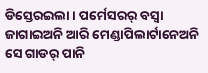ଡିସ୍ତେରଇଲା । ପର୍ମେସରର୍ ବସ୍ବା ଜାଗାଇଅନି ଆରି ମେଣ୍ଡାପିଲାର୍ଟାନେଅନି ସେ ଗାଡର୍ ପାନି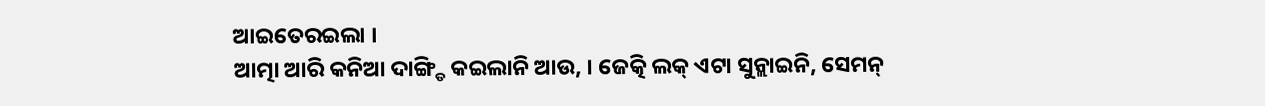ଆଇତେରଇଲା ।
ଆତ୍ମା ଆରି କନିଆ ଦାଙ୍ଗ୍ଡି କଇଲାନି ଆଉ, । ଜେତ୍କି ଲକ୍ ଏଟା ସୁନ୍ଲାଇନି, ସେମନ୍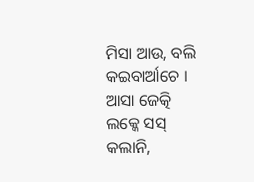ମିସା ଆଉ, ବଲି କଇବାର୍ଆଚେ । ଆସା ଜେତ୍କି ଲକ୍କେ ସସ୍ କଲାନି,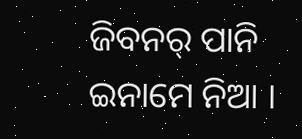ଜିବନର୍ ପାନି ଇନାମେ ନିଆ ।